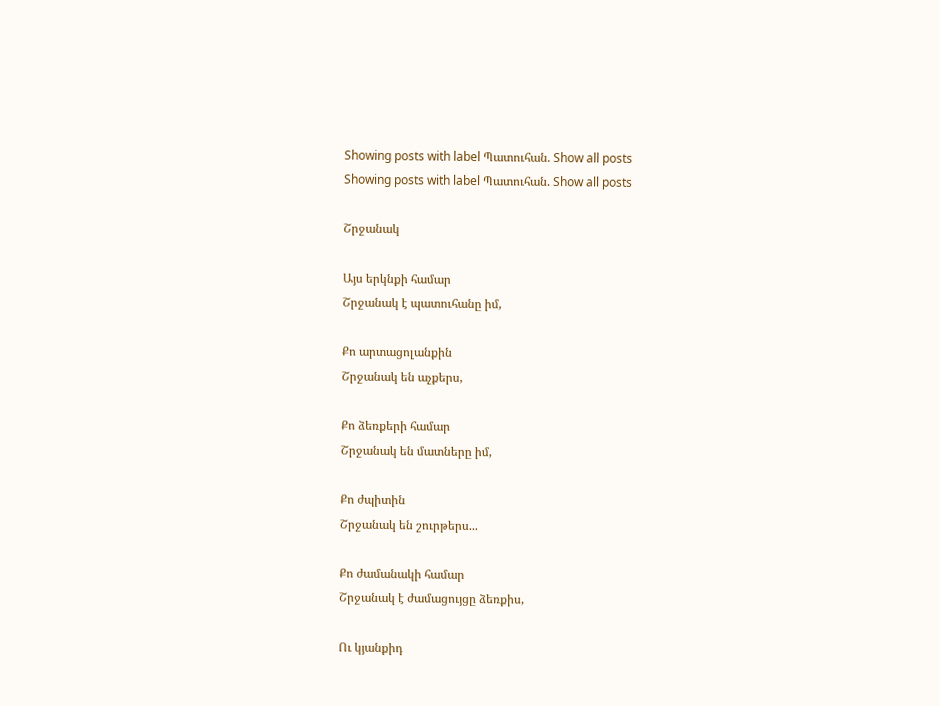Showing posts with label Պատուհան. Show all posts
Showing posts with label Պատուհան. Show all posts

Շրջանակ

Այս երկնքի համար
Շրջանակ է պատուհանը իմ,

Քո արտացոլանքին
Շրջանակ են աչքերս,

Քո ձեռքերի համար
Շրջանակ են մատները իմ,

Քո ժպիտին
Շրջանակ են շուրթերս...

Քո ժամանակի համար
Շրջանակ է ժամացույցը ձեռքիս,

Ու կյանքիդ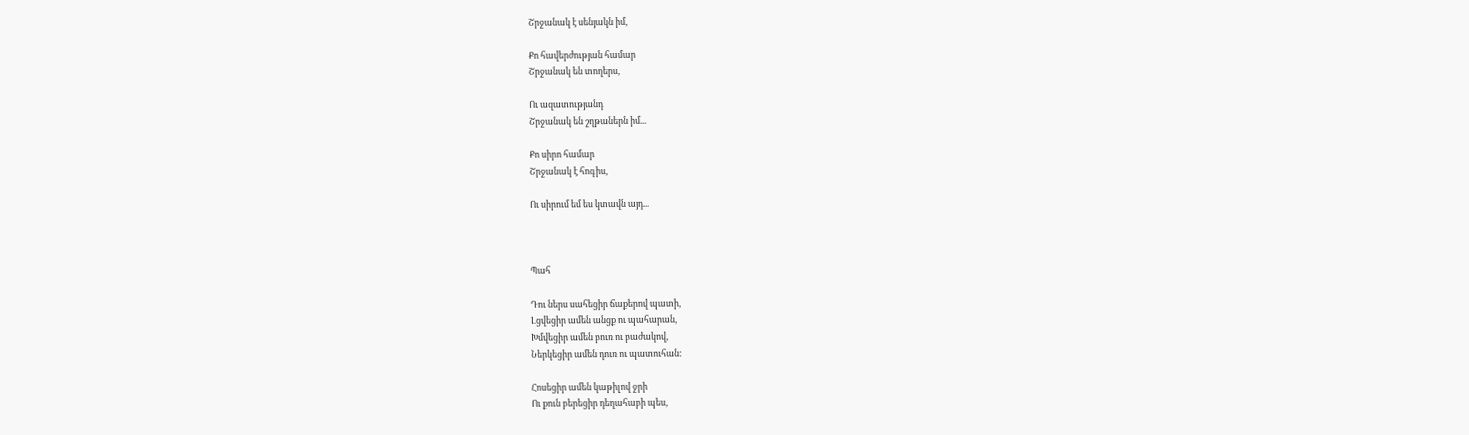Շրջանակ է սենյակն իմ,

Քո հավերժության համար
Շրջանակ են տողերս,

Ու ազատությանդ
Շրջանակ են շղթաներն իմ...

Քո սիրո համար
Շրջանակ է հոգիս,

Ու սիրում եմ ես կտավն այդ...



Պահ

Դու ներս սահեցիր ճաքերով պատի,
Լցվեցիր ամեն անցք ու պահարան,
Խմվեցիր ամեն բուռ ու բաժակով,
Ներկեցիր ամեն դուռ ու պատուհան:

Հոսեցիր ամեն կաթիլով ջրի
Ու քուն բերեցիր դեղահաբի պես,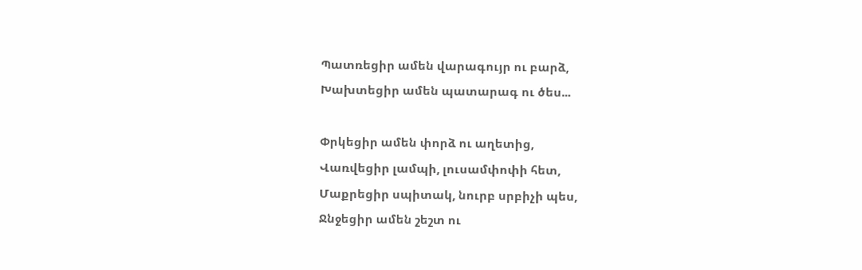Պատռեցիր ամեն վարագույր ու բարձ,
Խախտեցիր ամեն պատարագ ու ծես...

Փրկեցիր ամեն փորձ ու աղետից,
Վառվեցիր լամպի, լուսամփոփի հետ,
Մաքրեցիր սպիտակ, նուրբ սրբիչի պես,
Ջնջեցիր ամեն շեշտ ու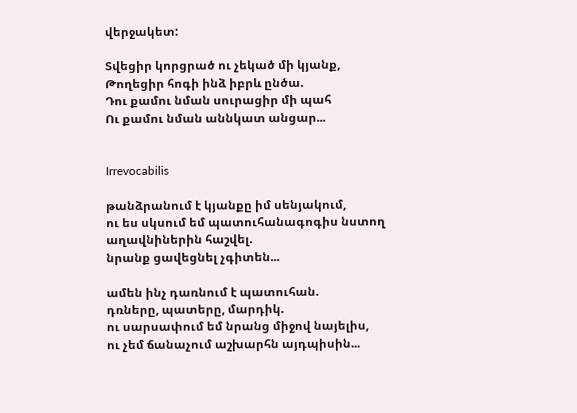վերջակետ:

Տվեցիր կորցրած ու չեկած մի կյանք,
Թողեցիր հոգի ինձ իբրև ընծա.
Դու քամու նման սուրացիր մի պահ
Ու քամու նման աննկատ անցար...


Irrevocabilis

թանձրանում է կյանքը իմ սենյակում,
ու ես սկսում եմ պատուհանագոգիս նստող աղավնիներին հաշվել.
նրանք ցավեցնել չգիտեն...

ամեն ինչ դառնում է պատուհան.
դռները, պատերը, մարդիկ.
ու սարսափում եմ նրանց միջով նայելիս,
ու չեմ ճանաչում աշխարհն այդպիսին...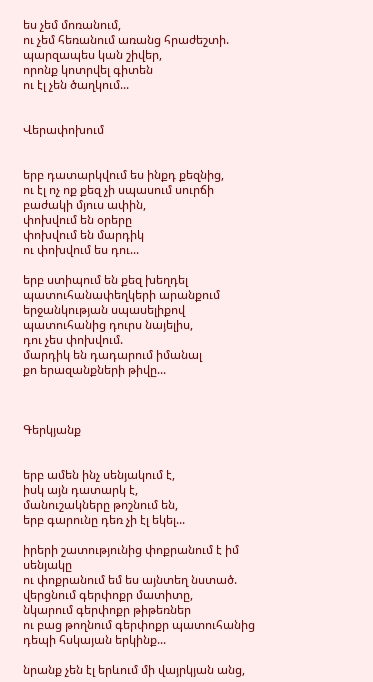ես չեմ մոռանում,
ու չեմ հեռանում առանց հրաժեշտի.
պարզապես կան շիվեր,
որոնք կոտրվել գիտեն
ու էլ չեն ծաղկում...


Վերափոխում


երբ դատարկվում ես ինքդ քեզնից,
ու էլ ոչ ոք քեզ չի սպասում սուրճի բաժակի մյուս ափին,
փոխվում են օրերը
փոխվում են մարդիկ
ու փոխվում ես դու...

երբ ստիպում են քեզ խեղդել պատուհանափեղկերի արանքում
երջանկության սպասելիքով պատուհանից դուրս նայելիս,
դու չես փոխվում.
մարդիկ են դադարում իմանալ
քո երազանքների թիվը...



Գերկյանք


երբ ամեն ինչ սենյակում է,
իսկ այն դատարկ է,
մանուշակները թոշնում են,
երբ գարունը դեռ չի էլ եկել...

իրերի շատությունից փոքրանում է իմ սենյակը
ու փոքրանում եմ ես այնտեղ նստած.
վերցնում գերփոքր մատիտը,
նկարում գերփոքր թիթեռներ
ու բաց թողնում գերփոքր պատուհանից
դեպի հսկայան երկինք...

նրանք չեն էլ երևում մի վայրկյան անց,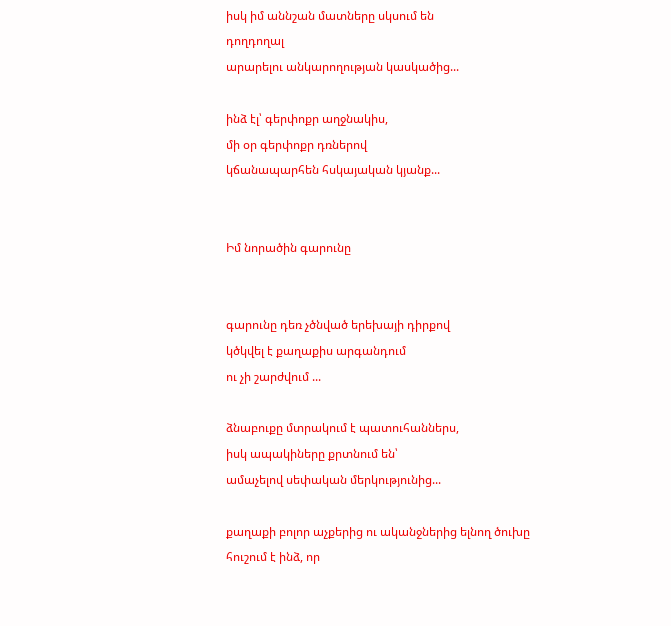իսկ իմ աննշան մատները սկսում են
դողդողալ
արարելու անկարողության կասկածից...

ինձ էլ՝ գերփոքր աղջնակիս,
մի օր գերփոքր դռներով
կճանապարհեն հսկայական կյանք...


Իմ նորածին գարունը


գարունը դեռ չծնված երեխայի դիրքով
կծկվել է քաղաքիս արգանդում
ու չի շարժվում ...

ձնաբուքը մտրակում է պատուհաններս,
իսկ ապակիները քրտնում են՝
ամաչելով սեփական մերկությունից...

քաղաքի բոլոր աչքերից ու ականջներից ելնող ծուխը
հուշում է ինձ, որ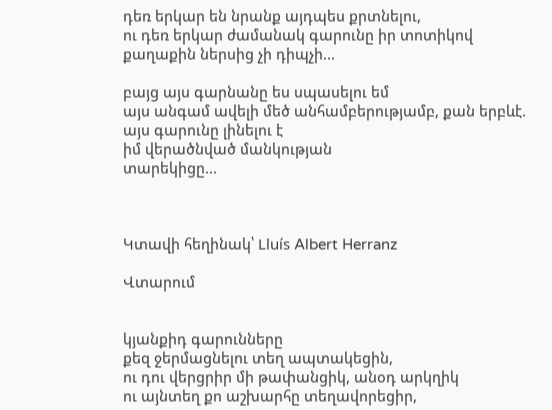դեռ երկար են նրանք այդպես քրտնելու,
ու դեռ երկար ժամանակ գարունը իր տոտիկով
քաղաքին ներսից չի դիպչի...

բայց այս գարնանը ես սպասելու եմ
այս անգամ ավելի մեծ անհամբերությամբ, քան երբևէ.
այս գարունը լինելու է
իմ վերածնված մանկության
տարեկիցը...



Կտավի հեղինակ՝ Lluís Albert Herranz

Վտարում


կյանքիդ գարունները
քեզ ջերմացնելու տեղ ապտակեցին,
ու դու վերցրիր մի թափանցիկ, անօդ արկղիկ
ու այնտեղ քո աշխարհը տեղավորեցիր,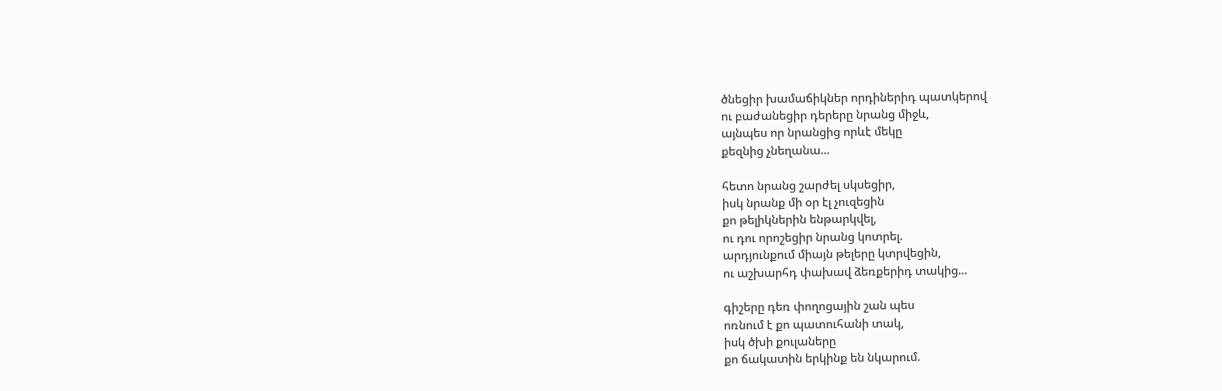ծնեցիր խամաճիկներ որդիներիդ պատկերով
ու բաժանեցիր դերերը նրանց միջև,
այնպես որ նրանցից որևէ մեկը
քեզնից չնեղանա...

հետո նրանց շարժել սկսեցիր,
իսկ նրանք մի օր էլ չուզեցին
քո թելիկներին ենթարկվել,
ու դու որոշեցիր նրանց կոտրել.
արդյունքում միայն թելերը կտրվեցին,
ու աշխարհդ փախավ ձեռքերիդ տակից...

գիշերը դեռ փողոցային շան պես
ոռնում է քո պատուհանի տակ,
իսկ ծխի քուլաները
քո ճակատին երկինք են նկարում.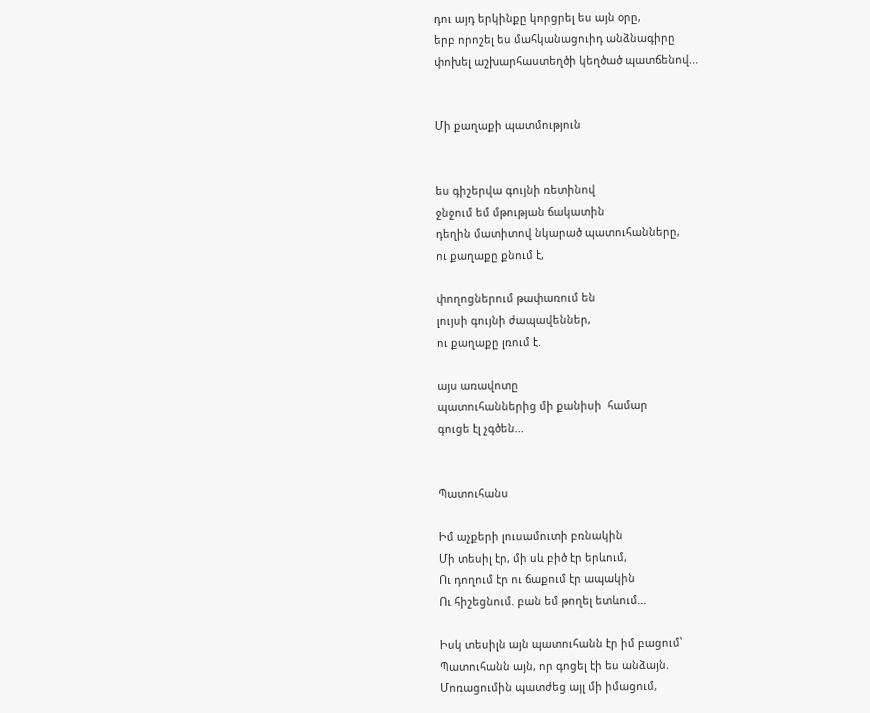դու այդ երկինքը կորցրել ես այն օրը,
երբ որոշել ես մահկանացուիդ անձնագիրը
փոխել աշխարհաստեղծի կեղծած պատճենով...


Մի քաղաքի պատմություն


ես գիշերվա գույնի ռետինով
ջնջում եմ մթության ճակատին
դեղին մատիտով նկարած պատուհանները,
ու քաղաքը քնում է,

փողոցներում թափառում են
լույսի գույնի ժապավեններ,
ու քաղաքը լռում է.

այս առավոտը
պատուհաններից մի քանիսի  համար
գուցե էլ չգծեն...


Պատուհանս

Իմ աչքերի լուսամուտի բռնակին
Մի տեսիլ էր, մի սև բիծ էր երևում,
Ու դողում էր ու ճաքում էր ապակին
Ու հիշեցնում. բան եմ թողել ետևում...

Իսկ տեսիլն այն պատուհանն էր իմ բացում՝
Պատուհանն այն, որ գոցել էի ես անձայն.
Մոռացումին պատժեց այլ մի իմացում,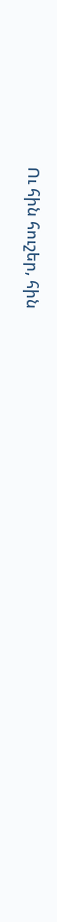Ու հին հուշեր, հին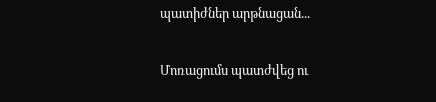պատիժներ արթնացան...

Մոռացումս պատժվեց ու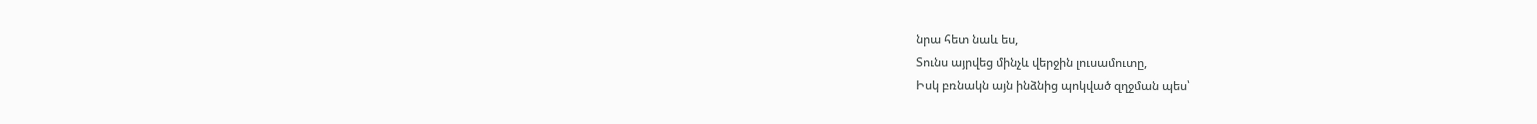նրա հետ նաև ես,
Տունս այրվեց մինչև վերջին լուսամուտը,
Իսկ բռնակն այն ինձնից պոկված զղջման պես՝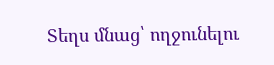Տեղս մնաց՝ ողջունելու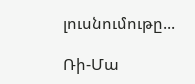լուսնումութը...

Ռի-Մա